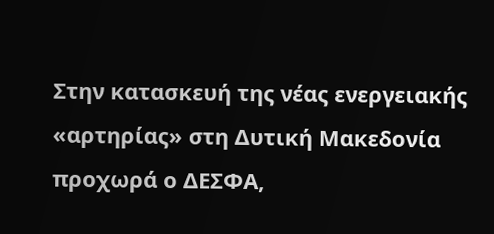Στην κατασκευή της νέας ενεργειακής «αρτηρίας» στη Δυτική Μακεδονία προχωρά ο ΔΕΣΦΑ,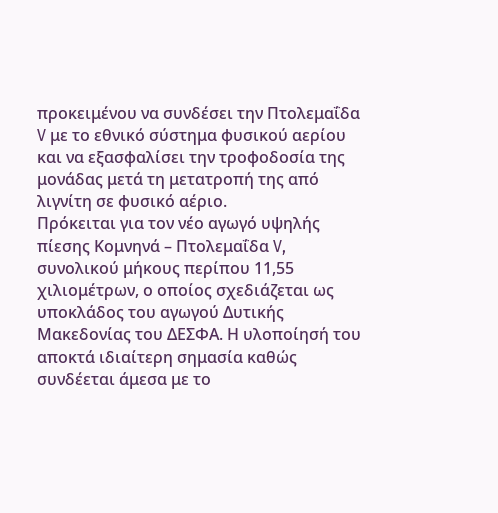προκειμένου να συνδέσει την Πτολεμαΐδα V με το εθνικό σύστημα φυσικού αερίου και να εξασφαλίσει την τροφοδοσία της μονάδας μετά τη μετατροπή της από λιγνίτη σε φυσικό αέριο.
Πρόκειται για τον νέο αγωγό υψηλής πίεσης Κομνηνά – Πτολεμαΐδα V, συνολικού μήκους περίπου 11,55 χιλιομέτρων, ο οποίος σχεδιάζεται ως υποκλάδος του αγωγού Δυτικής Μακεδονίας του ΔΕΣΦΑ. Η υλοποίησή του αποκτά ιδιαίτερη σημασία καθώς συνδέεται άμεσα με το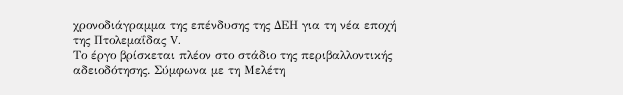χρονοδιάγραμμα της επένδυσης της ΔΕΗ για τη νέα εποχή της Πτολεμαΐδας V.
Το έργο βρίσκεται πλέον στο στάδιο της περιβαλλοντικής αδειοδότησης. Σύμφωνα με τη Μελέτη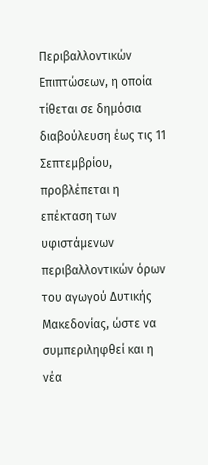Περιβαλλοντικών Επιπτώσεων, η οποία τίθεται σε δημόσια διαβούλευση έως τις 11 Σεπτεμβρίου, προβλέπεται η επέκταση των υφιστάμενων περιβαλλοντικών όρων του αγωγού Δυτικής Μακεδονίας, ώστε να συμπεριληφθεί και η νέα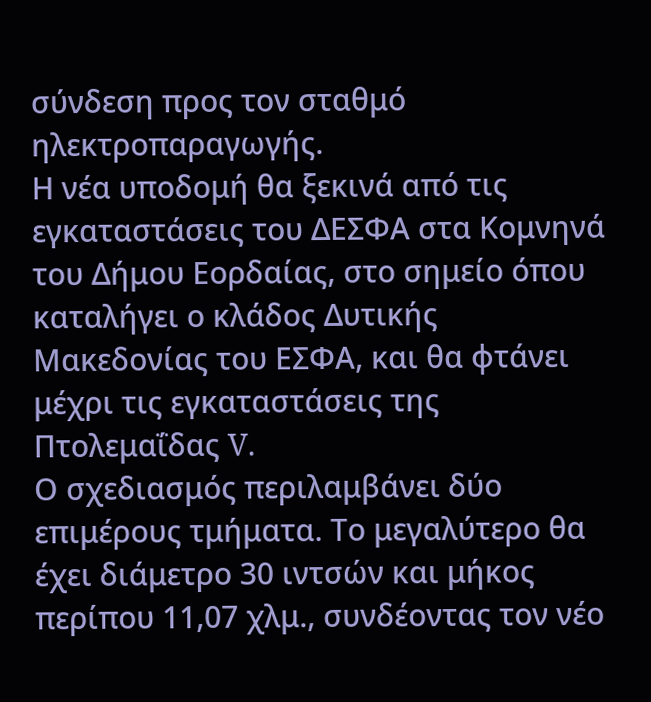σύνδεση προς τον σταθμό ηλεκτροπαραγωγής.
Η νέα υποδομή θα ξεκινά από τις εγκαταστάσεις του ΔΕΣΦΑ στα Κομνηνά του Δήμου Εορδαίας, στο σημείο όπου καταλήγει ο κλάδος Δυτικής Μακεδονίας του ΕΣΦΑ, και θα φτάνει μέχρι τις εγκαταστάσεις της Πτολεμαΐδας V.
Ο σχεδιασμός περιλαμβάνει δύο επιμέρους τμήματα. Το μεγαλύτερο θα έχει διάμετρο 30 ιντσών και μήκος περίπου 11,07 χλμ., συνδέοντας τον νέο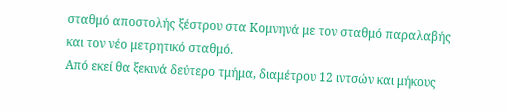σταθμό αποστολής ξέστρου στα Κομνηνά με τον σταθμό παραλαβής και τον νέο μετρητικό σταθμό.
Από εκεί θα ξεκινά δεύτερο τμήμα, διαμέτρου 12 ιντσών και μήκους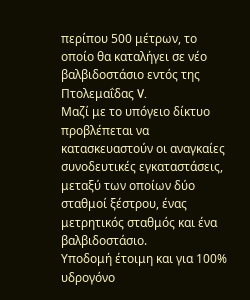περίπου 500 μέτρων, το οποίο θα καταλήγει σε νέο βαλβιδοστάσιο εντός της Πτολεμαΐδας V.
Μαζί με το υπόγειο δίκτυο προβλέπεται να κατασκευαστούν οι αναγκαίες συνοδευτικές εγκαταστάσεις, μεταξύ των οποίων δύο σταθμοί ξέστρου, ένας μετρητικός σταθμός και ένα βαλβιδοστάσιο.
Υποδομή έτοιμη και για 100% υδρογόνο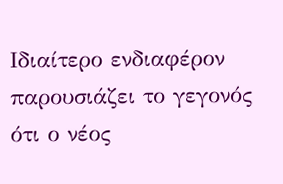Ιδιαίτερο ενδιαφέρον παρουσιάζει το γεγονός ότι ο νέος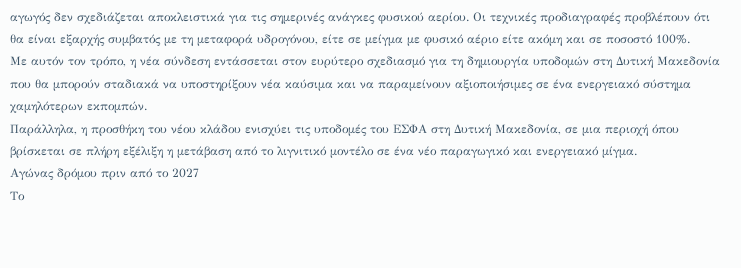αγωγός δεν σχεδιάζεται αποκλειστικά για τις σημερινές ανάγκες φυσικού αερίου. Οι τεχνικές προδιαγραφές προβλέπουν ότι θα είναι εξαρχής συμβατός με τη μεταφορά υδρογόνου, είτε σε μείγμα με φυσικό αέριο είτε ακόμη και σε ποσοστό 100%.
Με αυτόν τον τρόπο, η νέα σύνδεση εντάσσεται στον ευρύτερο σχεδιασμό για τη δημιουργία υποδομών στη Δυτική Μακεδονία που θα μπορούν σταδιακά να υποστηρίξουν νέα καύσιμα και να παραμείνουν αξιοποιήσιμες σε ένα ενεργειακό σύστημα χαμηλότερων εκπομπών.
Παράλληλα, η προσθήκη του νέου κλάδου ενισχύει τις υποδομές του ΕΣΦΑ στη Δυτική Μακεδονία, σε μια περιοχή όπου βρίσκεται σε πλήρη εξέλιξη η μετάβαση από το λιγνιτικό μοντέλο σε ένα νέο παραγωγικό και ενεργειακό μίγμα.
Αγώνας δρόμου πριν από το 2027
Το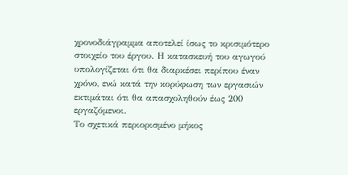χρονοδιάγραμμα αποτελεί ίσως το κρισιμότερο στοιχείο του έργου. Η κατασκευή του αγωγού υπολογίζεται ότι θα διαρκέσει περίπου έναν χρόνο, ενώ κατά την κορύφωση των εργασιών εκτιμάται ότι θα απασχοληθούν έως 200 εργαζόμενοι.
Το σχετικά περιορισμένο μήκος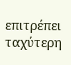επιτρέπει ταχύτερη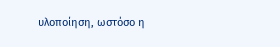υλοποίηση, ωστόσο η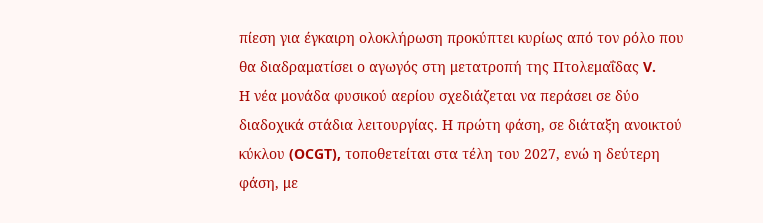πίεση για έγκαιρη ολοκλήρωση προκύπτει κυρίως από τον ρόλο που θα διαδραματίσει ο αγωγός στη μετατροπή της Πτολεμαΐδας V.
Η νέα μονάδα φυσικού αερίου σχεδιάζεται να περάσει σε δύο διαδοχικά στάδια λειτουργίας. Η πρώτη φάση, σε διάταξη ανοικτού κύκλου (OCGT), τοποθετείται στα τέλη του 2027, ενώ η δεύτερη φάση, με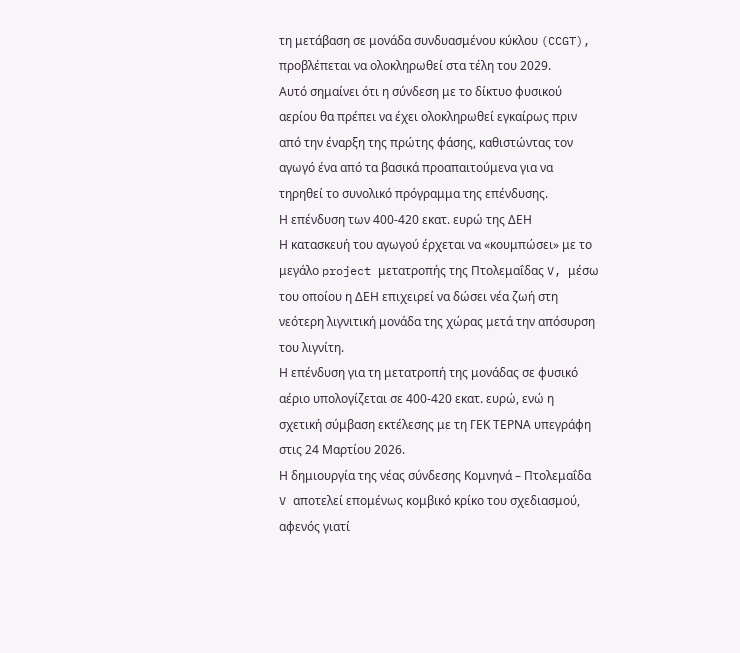τη μετάβαση σε μονάδα συνδυασμένου κύκλου (CCGT), προβλέπεται να ολοκληρωθεί στα τέλη του 2029.
Αυτό σημαίνει ότι η σύνδεση με το δίκτυο φυσικού αερίου θα πρέπει να έχει ολοκληρωθεί εγκαίρως πριν από την έναρξη της πρώτης φάσης, καθιστώντας τον αγωγό ένα από τα βασικά προαπαιτούμενα για να τηρηθεί το συνολικό πρόγραμμα της επένδυσης.
Η επένδυση των 400-420 εκατ. ευρώ της ΔΕΗ
Η κατασκευή του αγωγού έρχεται να «κουμπώσει» με το μεγάλο project μετατροπής της Πτολεμαΐδας V, μέσω του οποίου η ΔΕΗ επιχειρεί να δώσει νέα ζωή στη νεότερη λιγνιτική μονάδα της χώρας μετά την απόσυρση του λιγνίτη.
Η επένδυση για τη μετατροπή της μονάδας σε φυσικό αέριο υπολογίζεται σε 400-420 εκατ. ευρώ, ενώ η σχετική σύμβαση εκτέλεσης με τη ΓΕΚ ΤΕΡΝΑ υπεγράφη στις 24 Μαρτίου 2026.
Η δημιουργία της νέας σύνδεσης Κομνηνά – Πτολεμαΐδα V αποτελεί επομένως κομβικό κρίκο του σχεδιασμού, αφενός γιατί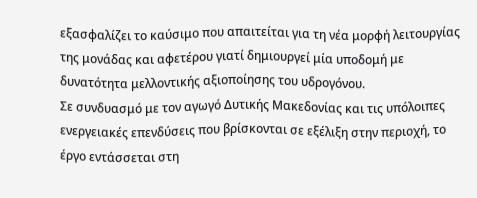εξασφαλίζει το καύσιμο που απαιτείται για τη νέα μορφή λειτουργίας της μονάδας και αφετέρου γιατί δημιουργεί μία υποδομή με δυνατότητα μελλοντικής αξιοποίησης του υδρογόνου.
Σε συνδυασμό με τον αγωγό Δυτικής Μακεδονίας και τις υπόλοιπες ενεργειακές επενδύσεις που βρίσκονται σε εξέλιξη στην περιοχή, το έργο εντάσσεται στη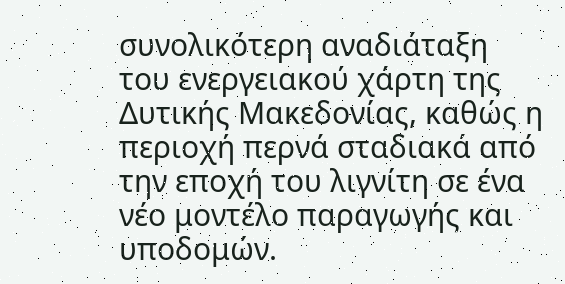συνολικότερη αναδιάταξη του ενεργειακού χάρτη της Δυτικής Μακεδονίας, καθώς η περιοχή περνά σταδιακά από την εποχή του λιγνίτη σε ένα νέο μοντέλο παραγωγής και υποδομών.